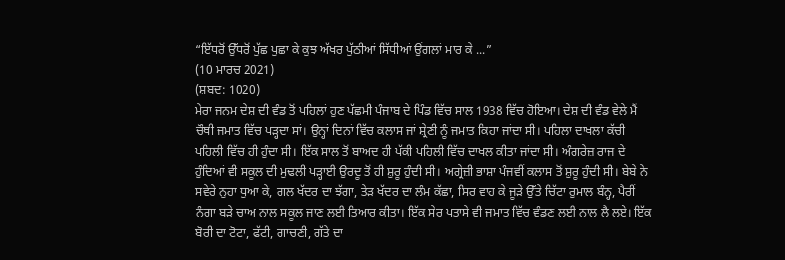“ਇੱਧਰੋਂ ਉੱਧਰੋਂ ਪੁੱਛ ਪੁਛਾ ਕੇ ਕੁਝ ਅੱਖਰ ਪੁੱਠੀਆਂ ਸਿੱਧੀਆਂ ਉਂਗਲਾਂ ਮਾਰ ਕੇ ...”
(10 ਮਾਰਚ 2021)
(ਸ਼ਬਦ: 1020)
ਮੇਰਾ ਜਨਮ ਦੇਸ਼ ਦੀ ਵੰਡ ਤੋਂ ਪਹਿਲਾਂ ਹੁਣ ਪੱਛਮੀ ਪੰਜਾਬ ਦੇ ਪਿੰਡ ਵਿੱਚ ਸਾਲ 1938 ਵਿੱਚ ਹੋਇਆ। ਦੇਸ਼ ਦੀ ਵੰਡ ਵੇਲੇ ਮੈਂ ਚੌਥੀ ਜਮਾਤ ਵਿੱਚ ਪੜ੍ਹਦਾ ਸਾਂ। ਉਨ੍ਹਾਂ ਦਿਨਾਂ ਵਿੱਚ ਕਲਾਸ ਜਾਂ ਸ਼੍ਰੇਣੀ ਨੂੰ ਜਮਾਤ ਕਿਹਾ ਜਾਂਦਾ ਸੀ। ਪਹਿਲਾ ਦਾਖਲਾ ਕੱਚੀ ਪਹਿਲੀ ਵਿੱਚ ਹੀ ਹੁੰਦਾ ਸੀ। ਇੱਕ ਸਾਲ ਤੋਂ ਬਾਅਦ ਹੀ ਪੱਕੀ ਪਹਿਲੀ ਵਿੱਚ ਦਾਖਲ ਕੀਤਾ ਜਾਂਦਾ ਸੀ। ਅੰਗਰੇਜ਼ ਰਾਜ ਦੇ ਹੁੰਦਿਆਂ ਵੀ ਸਕੂਲ ਦੀ ਮੁਢਲੀ ਪੜ੍ਹਾਈ ਉਰਦੂ ਤੋਂ ਹੀ ਸ਼ੁਰੂ ਹੁੰਦੀ ਸੀ। ਅਗ੍ਰੇਜ਼ੀ ਭਾਸ਼ਾ ਪੰਜਵੀਂ ਕਲਾਸ ਤੋਂ ਸ਼ੁਰੂ ਹੁੰਦੀ ਸੀ। ਬੇਬੇ ਨੇ ਸਵੇਰੇ ਨੁਹਾ ਧੁਆ ਕੇ, ਗਲ ਖੱਦਰ ਦਾ ਝੱਗਾ, ਤੇੜ ਖੱਦਰ ਦਾ ਲੰਮ ਕੱਛਾ, ਸਿਰ ਵਾਹ ਕੇ ਜੂੜੇ ਉੱਤੇ ਚਿੱਟਾ ਰੁਮਾਲ ਬੰਨ੍ਹ, ਪੈਰੀਂ ਨੰਗਾ ਬੜੇ ਚਾਅ ਨਾਲ ਸਕੂਲ ਜਾਣ ਲਈ ਤਿਆਰ ਕੀਤਾ। ਇੱਕ ਸੇਰ ਪਤਾਸੇ ਵੀ ਜਮਾਤ ਵਿੱਚ ਵੰਡਣ ਲਈ ਨਾਲ ਲੈ ਲਏ। ਇੱਕ ਬੋਰੀ ਦਾ ਟੋਟਾ, ਫੱਟੀ, ਗਾਚਣੀ, ਗੱਤੇ ਦਾ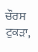ਚੌਰਸ ਟੁਕੜਾ,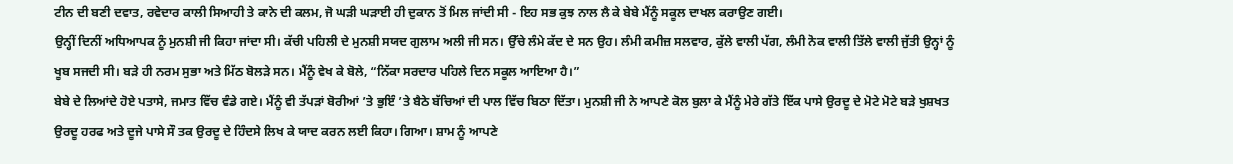ਟੀਨ ਦੀ ਬਣੀ ਦਵਾਤ, ਰਵੇਦਾਰ ਕਾਲੀ ਸਿਆਹੀ ਤੇ ਕਾਨੇ ਦੀ ਕਲਮ, ਜੋ ਘੜੀ ਘੜਾਈ ਹੀ ਦੁਕਾਨ ਤੋਂ ਮਿਲ ਜਾਂਦੀ ਸੀ - ਇਹ ਸਭ ਕੁਝ ਨਾਲ ਲੈ ਕੇ ਬੇਬੇ ਮੈਂਨੂੰ ਸਕੂਲ ਦਾਖਲ ਕਰਾਉਣ ਗਈ।
ਉਨ੍ਹੀਂ ਦਿਨੀਂ ਅਧਿਆਪਕ ਨੂੰ ਮੁਨਸ਼ੀ ਜੀ ਕਿਹਾ ਜਾਂਦਾ ਸੀ। ਕੱਚੀ ਪਹਿਲੀ ਦੇ ਮੁਨਸ਼ੀ ਸਯਦ ਗੁਲਾਮ ਅਲੀ ਜੀ ਸਨ। ਉੱਚੇ ਲੰਮੇ ਕੱਦ ਦੇ ਸਨ ਉਹ। ਲੰਮੀ ਕਮੀਜ਼ ਸਲਵਾਰ, ਕੁੱਲੇ ਵਾਲੀ ਪੱਗ, ਲੰਮੀ ਨੋਕ ਵਾਲੀ ਤਿੱਲੇ ਵਾਲੀ ਜੁੱਤੀ ਉਨ੍ਹਾਂ ਨੂੰ ਖੂਬ ਸਜਦੀ ਸੀ। ਬੜੇ ਹੀ ਨਰਮ ਸੁਭਾ ਅਤੇ ਮਿੱਠ ਬੋਲੜੇ ਸਨ। ਮੈਂਨੂੰ ਵੇਖ ਕੇ ਬੋਲੇ, “ਨਿੱਕਾ ਸਰਦਾਰ ਪਹਿਲੇ ਦਿਨ ਸਕੂਲ ਆਇਆ ਹੈ।”
ਬੇਬੇ ਦੇ ਲਿਆਂਦੇ ਹੋਏ ਪਤਾਸੇ, ਜਮਾਤ ਵਿੱਚ ਵੰਡੇ ਗਏ। ਮੈਂਨੂੰ ਵੀ ਤੱਪੜਾਂ ਬੋਰੀਆਂ ’ਤੇ ਭੁਇੰ ’ਤੇ ਬੈਠੇ ਬੱਚਿਆਂ ਦੀ ਪਾਲ ਵਿੱਚ ਬਿਠਾ ਦਿੱਤਾ। ਮੁਨਸ਼ੀ ਜੀ ਨੇ ਆਪਣੇ ਕੋਲ ਬੁਲਾ ਕੇ ਮੈਂਨੂੰ ਮੇਰੇ ਗੱਤੇ ਇੱਕ ਪਾਸੇ ਉਰਦੂ ਦੇ ਮੋਟੇ ਮੋਟੇ ਬੜੇ ਖੁਸ਼ਖਤ ਉਰਦੂ ਹਰਫ ਅਤੇ ਦੂਜੇ ਪਾਸੇ ਸੌ ਤਕ ਉਰਦੂ ਦੇ ਹਿੰਦਸੇ ਲਿਖ ਕੇ ਯਾਦ ਕਰਨ ਲਈ ਕਿਹਾ। ਗਿਆ। ਸ਼ਾਮ ਨੂੰ ਆਪਣੇ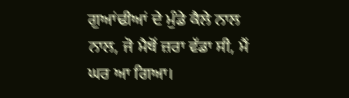ਗੁਆਂਢੀਆਂ ਦੇ ਮੁੰਡੇ ਕੈਲੇ ਨਾਲ ਨਾਲ, ਜੋ ਮੈਥੋਂ ਜ਼ਰਾ ਵੱਡਾ ਸੀ, ਮੈਂ ਘਰ ਆ ਗਿਆ।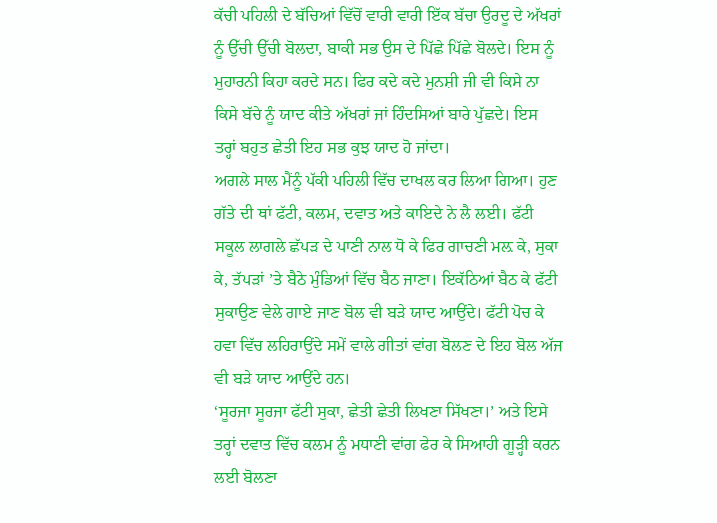ਕੱਚੀ ਪਹਿਲੀ ਦੇ ਬੱਚਿਆਂ ਵਿੱਚੋਂ ਵਾਰੀ ਵਾਰੀ ਇੱਕ ਬੱਚਾ ਉਰਦੂ ਦੇ ਅੱਖਰਾਂ ਨੂੰ ਉੱਚੀ ਉੱਚੀ ਬੋਲਦਾ, ਬਾਕੀ ਸਭ ਉਸ ਦੇ ਪਿੱਛੇ ਪਿੱਛੇ ਬੋਲਦੇ। ਇਸ ਨੂੰ ਮੁਹਾਰਨੀ ਕਿਹਾ ਕਰਦੇ ਸਨ। ਫਿਰ ਕਦੇ ਕਦੇ ਮੁਨਸ਼ੀ ਜੀ ਵੀ ਕਿਸੇ ਨਾ ਕਿਸੇ ਬੱਚੇ ਨੂੰ ਯਾਦ ਕੀਤੇ ਅੱਖਰਾਂ ਜਾਂ ਹਿੰਦਸਿਆਂ ਬਾਰੇ ਪੁੱਛਦੇ। ਇਸ ਤਰ੍ਹਾਂ ਬਹੁਤ ਛੇਤੀ ਇਹ ਸਭ ਕੁਝ ਯਾਦ ਹੋ ਜਾਂਦਾ।
ਅਗਲੇ ਸਾਲ ਮੈਂਨੂੰ ਪੱਕੀ ਪਹਿਲੀ ਵਿੱਚ ਦਾਖਲ ਕਰ ਲਿਆ ਗਿਆ। ਹੁਣ ਗੱਤੇ ਦੀ ਥਾਂ ਫੱਟੀ, ਕਲਮ, ਦਵਾਤ ਅਤੇ ਕਾਇਦੇ ਨੇ ਲੈ ਲਈ। ਫੱਟੀ ਸਕੂਲ ਲਾਗਲੇ ਛੱਪੜ ਦੇ ਪਾਣੀ ਨਾਲ ਧੋ ਕੇ ਫਿਰ ਗਾਚਣੀ ਮਲ਼ ਕੇ, ਸੁਕਾ ਕੇ, ਤੱਪੜਾਂ ’ਤੇ ਬੈਠੇ ਮੁੰਡਿਆਂ ਵਿੱਚ ਬੈਠ ਜਾਣਾ। ਇਕੱਠਿਆਂ ਬੈਠ ਕੇ ਫੱਟੀ ਸੁਕਾਉਣ ਵੇਲੇ ਗਾਏ ਜਾਣ ਬੋਲ ਵੀ ਬੜੇ ਯਾਦ ਆਉਂਦੇ। ਫੱਟੀ ਪੋਚ ਕੇ ਹਵਾ ਵਿੱਚ ਲਹਿਰਾਉਂਦੇ ਸਮੇਂ ਵਾਲੇ ਗੀਤਾਂ ਵਾਂਗ ਬੋਲਣ ਦੇ ਇਹ ਬੋਲ ਅੱਜ ਵੀ ਬੜੇ ਯਾਦ ਆਉਂਦੇ ਹਨ।
‘ਸੂਰਜਾ ਸੂਰਜਾ ਫੱਟੀ ਸੁਕਾ, ਛੇਤੀ ਛੇਤੀ ਲਿਖਣਾ ਸਿੱਖਣਾ।’ ਅਤੇ ਇਸੇ ਤਰ੍ਹਾਂ ਦਵਾਤ ਵਿੱਚ ਕਲਮ ਨੂੰ ਮਧਾਣੀ ਵਾਂਗ ਫੇਰ ਕੇ ਸਿਆਹੀ ਗੂੜ੍ਹੀ ਕਰਨ ਲਈ ਬੋਲਣਾ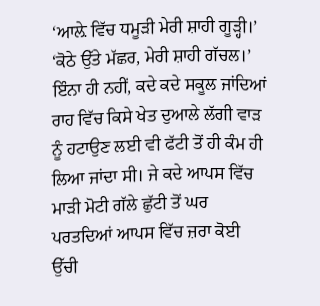‘ਆਲ਼ੇ ਵਿੱਚ ਧਮੂੜੀ ਮੇਰੀ ਸ਼ਾਹੀ ਗੂੜ੍ਹੀ।’ ‘ਕੋਠੇ ਉੱਤੇ ਮੱਛਰ, ਮੇਰੀ ਸ਼ਾਹੀ ਗੱਚਲ।’ ਇੰਨਾ ਹੀ ਨਹੀਂ, ਕਦੇ ਕਦੇ ਸਕੂਲ ਜਾਂਦਿਆਂ ਰਾਹ ਵਿੱਚ ਕਿਸੇ ਖੇਤ ਦੁਆਲੇ ਲੱਗੀ ਵਾੜ ਨੂੰ ਹਟਾਉਣ ਲਈ ਵੀ ਫੱਟੀ ਤੋਂ ਹੀ ਕੰਮ ਹੀ ਲਿਆ ਜਾਂਦਾ ਸੀ। ਜੇ ਕਦੇ ਆਪਸ ਵਿੱਚ ਮਾੜੀ ਮੋਟੀ ਗੱਲੇ ਛੁੱਟੀ ਤੋਂ ਘਰ ਪਰਤਦਿਆਂ ਆਪਸ ਵਿੱਚ ਜ਼ਰਾ ਕੋਈ ਉੱਚੀ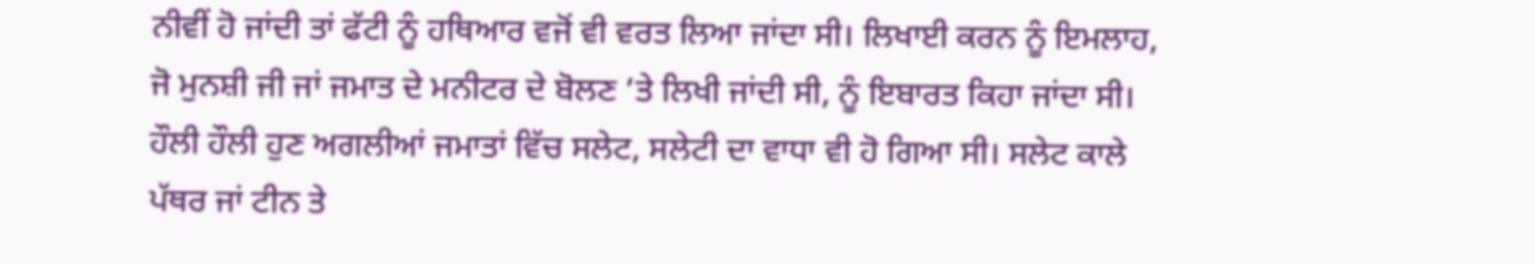ਨੀਵੀਂ ਹੋ ਜਾਂਦੀ ਤਾਂ ਫੱਟੀ ਨੂੰ ਹਥਿਆਰ ਵਜੋਂ ਵੀ ਵਰਤ ਲਿਆ ਜਾਂਦਾ ਸੀ। ਲਿਖਾਈ ਕਰਨ ਨੂੰ ਇਮਲਾਹ, ਜੋ ਮੁਨਸ਼ੀ ਜੀ ਜਾਂ ਜਮਾਤ ਦੇ ਮਨੀਟਰ ਦੇ ਬੋਲਣ ’ਤੇ ਲਿਖੀ ਜਾਂਦੀ ਸੀ, ਨੂੰ ਇਬਾਰਤ ਕਿਹਾ ਜਾਂਦਾ ਸੀ।
ਹੌਲੀ ਹੌਲੀ ਹੁਣ ਅਗਲੀਆਂ ਜਮਾਤਾਂ ਵਿੱਚ ਸਲੇਟ, ਸਲੇਟੀ ਦਾ ਵਾਧਾ ਵੀ ਹੋ ਗਿਆ ਸੀ। ਸਲੇਟ ਕਾਲੇ ਪੱਥਰ ਜਾਂ ਟੀਨ ਤੇ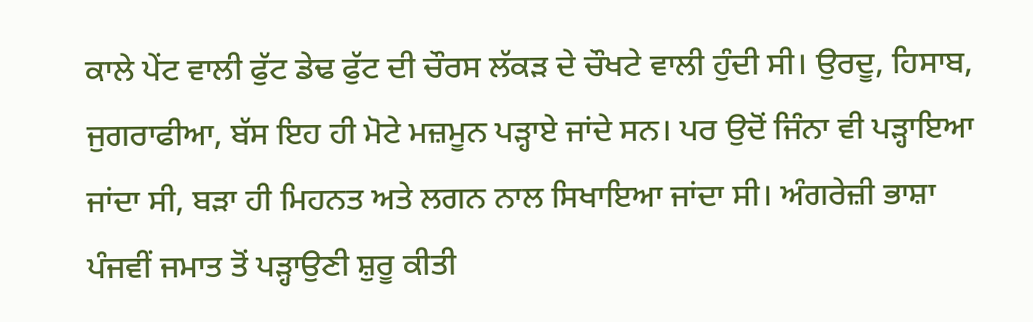ਕਾਲੇ ਪੇਂਟ ਵਾਲੀ ਫੁੱਟ ਡੇਢ ਫੁੱਟ ਦੀ ਚੌਰਸ ਲੱਕੜ ਦੇ ਚੌਖਟੇ ਵਾਲੀ ਹੁੰਦੀ ਸੀ। ਉਰਦੂ, ਹਿਸਾਬ, ਜੁਗਰਾਫੀਆ, ਬੱਸ ਇਹ ਹੀ ਮੋਟੇ ਮਜ਼ਮੂਨ ਪੜ੍ਹਾਏ ਜਾਂਦੇ ਸਨ। ਪਰ ਉਦੋਂ ਜਿੰਨਾ ਵੀ ਪੜ੍ਹਾਇਆ ਜਾਂਦਾ ਸੀ, ਬੜਾ ਹੀ ਮਿਹਨਤ ਅਤੇ ਲਗਨ ਨਾਲ ਸਿਖਾਇਆ ਜਾਂਦਾ ਸੀ। ਅੰਗਰੇਜ਼ੀ ਭਾਸ਼ਾ ਪੰਜਵੀਂ ਜਮਾਤ ਤੋਂ ਪੜ੍ਹਾਉਣੀ ਸ਼ੁਰੂ ਕੀਤੀ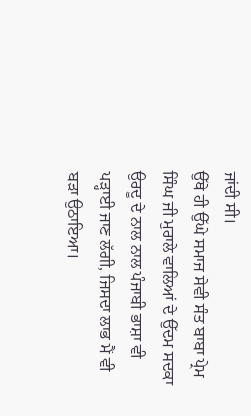ਜਾਂਦੀ ਸੀ।
ਉੱਥੇ ਹੀ ਉੱਘੇ ਸਮਾਜ ਸੇਵੀ ਸੰਤ ਬਾਬਾ ਪ੍ਰੇਮ ਸਿੰਘ ਜੀ ਮੁਰਾਲੇ ਵਾਲਿਆਂ ਦੇ ਉੱਦਮ ਸਦਕਾ ਉਰਦੂ ਦੇ ਨਾਲ ਨਾਲ ਪੰਜਾਬੀ ਭਾਸ਼ਾ ਵੀ ਪੜ੍ਹਾਈ ਜਾਣ ਲੱਗੀ, ਜਿਸਦਾ ਲਾਭ ਮੈਂ ਵੀ ਬੜਾ ਉਠਾਇਆ।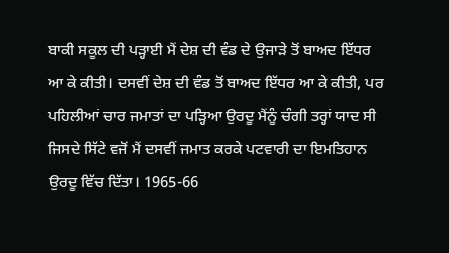ਬਾਕੀ ਸਕੂਲ ਦੀ ਪੜ੍ਹਾਈ ਮੈਂ ਦੇਸ਼ ਦੀ ਵੰਡ ਦੇ ਉਜਾੜੇ ਤੋਂ ਬਾਅਦ ਇੱਧਰ ਆ ਕੇ ਕੀਤੀ। ਦਸਵੀਂ ਦੇਸ਼ ਦੀ ਵੰਡ ਤੋਂ ਬਾਅਦ ਇੱਧਰ ਆ ਕੇ ਕੀਤੀ, ਪਰ ਪਹਿਲੀਆਂ ਚਾਰ ਜਮਾਤਾਂ ਦਾ ਪੜ੍ਹਿਆ ਉਰਦੂ ਮੈਂਨੂੰ ਚੰਗੀ ਤਰ੍ਹਾਂ ਯਾਦ ਸੀ ਜਿਸਦੇ ਸਿੱਟੇ ਵਜੋਂ ਮੈਂ ਦਸਵੀਂ ਜਮਾਤ ਕਰਕੇ ਪਟਵਾਰੀ ਦਾ ਇਮਤਿਹਾਨ ਉਰਦੂ ਵਿੱਚ ਦਿੱਤਾ। 1965-66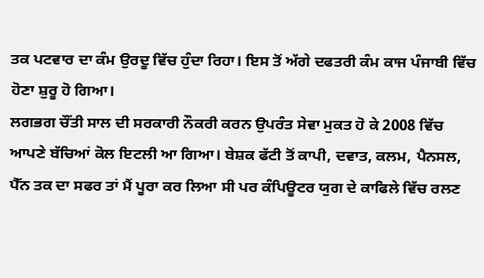ਤਕ ਪਟਵਾਰ ਦਾ ਕੰਮ ਉਰਦੂ ਵਿੱਚ ਹੁੰਦਾ ਰਿਹਾ। ਇਸ ਤੋਂ ਅੱਗੇ ਦਫਤਰੀ ਕੰਮ ਕਾਜ ਪੰਜਾਬੀ ਵਿੱਚ ਹੋਣਾ ਸ਼ੁਰੂ ਹੋ ਗਿਆ।
ਲਗਭਗ ਚੌਂਤੀ ਸਾਲ ਦੀ ਸਰਕਾਰੀ ਨੌਕਰੀ ਕਰਨ ਉਪਰੰਤ ਸੇਵਾ ਮੁਕਤ ਹੋ ਕੇ 2008 ਵਿੱਚ ਆਪਣੇ ਬੱਚਿਆਂ ਕੋਲ ਇਟਲੀ ਆ ਗਿਆ। ਬੇਸ਼ਕ ਫੱਟੀ ਤੋਂ ਕਾਪੀ, ਦਵਾਤ, ਕਲਮ, ਪੈਨਸਲ, ਪੈੱਨ ਤਕ ਦਾ ਸਫਰ ਤਾਂ ਮੈਂ ਪੂਰਾ ਕਰ ਲਿਆ ਸੀ ਪਰ ਕੰਪਿਊਟਰ ਯੁਗ ਦੇ ਕਾਫਿਲੇ ਵਿੱਚ ਰਲਣ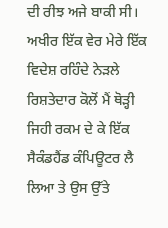ਦੀ ਰੀਝ ਅਜੇ ਬਾਕੀ ਸੀ।
ਅਖੀਰ ਇੱਕ ਵੇਰ ਮੇਰੇ ਇੱਕ ਵਿਦੇਸ਼ ਰਹਿੰਦੇ ਨੇੜਲੇ ਰਿਸ਼ਤੇਦਾਰ ਕੋਲੋਂ ਮੈਂ ਥੋੜ੍ਹੀ ਜਿਹੀ ਰਕਮ ਦੇ ਕੇ ਇੱਕ ਸੈਕੰਡਹੈਂਡ ਕੰਪਿਊਟਰ ਲੈ ਲਿਆ ਤੇ ਉਸ ਉੱਤੇ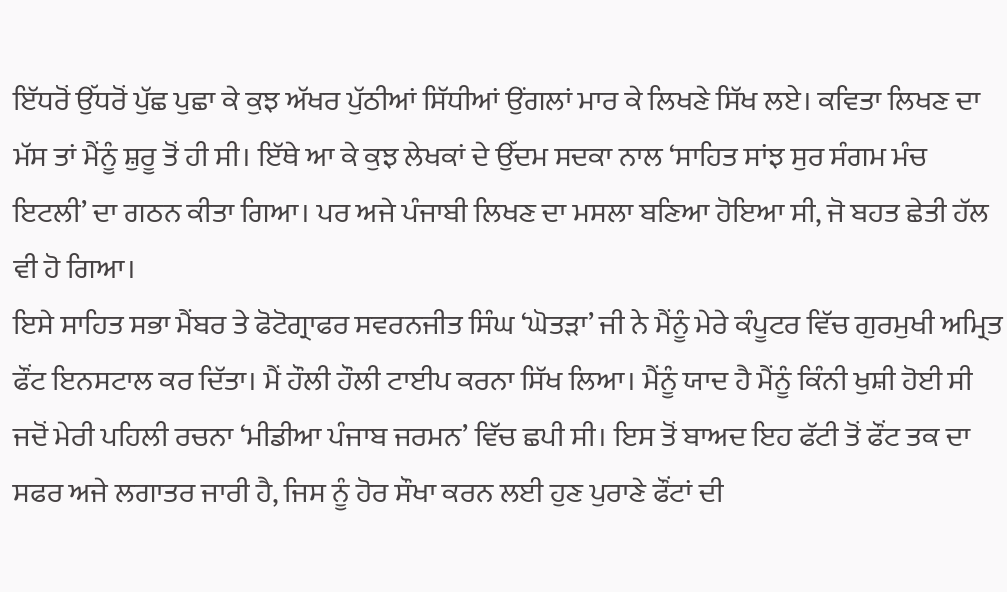ਇੱਧਰੋਂ ਉੱਧਰੋਂ ਪੁੱਛ ਪੁਛਾ ਕੇ ਕੁਝ ਅੱਖਰ ਪੁੱਠੀਆਂ ਸਿੱਧੀਆਂ ਉਂਗਲਾਂ ਮਾਰ ਕੇ ਲਿਖਣੇ ਸਿੱਖ ਲਏ। ਕਵਿਤਾ ਲਿਖਣ ਦਾ ਮੱਸ ਤਾਂ ਮੈਂਨੂੰ ਸ਼ੁਰੂ ਤੋਂ ਹੀ ਸੀ। ਇੱਥੇ ਆ ਕੇ ਕੁਝ ਲੇਖਕਾਂ ਦੇ ਉੱਦਮ ਸਦਕਾ ਨਾਲ ‘ਸਾਹਿਤ ਸਾਂਝ ਸੁਰ ਸੰਗਮ ਮੰਚ ਇਟਲੀ’ ਦਾ ਗਠਨ ਕੀਤਾ ਗਿਆ। ਪਰ ਅਜੇ ਪੰਜਾਬੀ ਲਿਖਣ ਦਾ ਮਸਲਾ ਬਣਿਆ ਹੋਇਆ ਸੀ, ਜੋ ਬਹਤ ਛੇਤੀ ਹੱਲ ਵੀ ਹੋ ਗਿਆ।
ਇਸੇ ਸਾਹਿਤ ਸਭਾ ਮੈਂਬਰ ਤੇ ਫੋਟੋਗ੍ਰਾਫਰ ਸਵਰਨਜੀਤ ਸਿੰਘ ‘ਘੋਤੜਾ’ ਜੀ ਨੇ ਮੈਂਨੂੰ ਮੇਰੇ ਕੰਪੂਟਰ ਵਿੱਚ ਗੁਰਮੁਖੀ ਅਮ੍ਰਿਤ ਫੌਂਟ ਇਨਸਟਾਲ ਕਰ ਦਿੱਤਾ। ਮੈਂ ਹੌਲੀ ਹੌਲੀ ਟਾਈਪ ਕਰਨਾ ਸਿੱਖ ਲਿਆ। ਮੈਂਨੂੰ ਯਾਦ ਹੈ ਮੈਂਨੂੰ ਕਿੰਨੀ ਖੁਸ਼ੀ ਹੋਈ ਸੀ ਜਦੋਂ ਮੇਰੀ ਪਹਿਲੀ ਰਚਨਾ ‘ਮੀਡੀਆ ਪੰਜਾਬ ਜਰਮਨ’ ਵਿੱਚ ਛਪੀ ਸੀ। ਇਸ ਤੋਂ ਬਾਅਦ ਇਹ ਫੱਟੀ ਤੋਂ ਫੌਂਟ ਤਕ ਦਾ ਸਫਰ ਅਜੇ ਲਗਾਤਰ ਜਾਰੀ ਹੈ, ਜਿਸ ਨੂੰ ਹੋਰ ਸੌਖਾ ਕਰਨ ਲਈ ਹੁਣ ਪੁਰਾਣੇ ਫੌਂਟਾਂ ਦੀ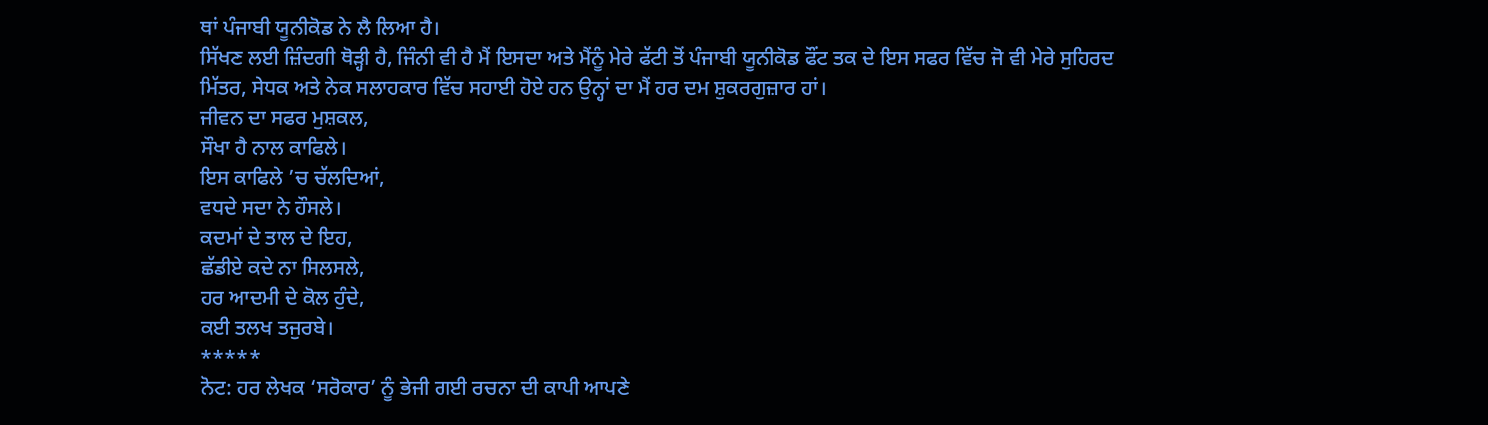ਥਾਂ ਪੰਜਾਬੀ ਯੂਨੀਕੋਡ ਨੇ ਲੈ ਲਿਆ ਹੈ।
ਸਿੱਖਣ ਲਈ ਜ਼ਿੰਦਗੀ ਥੋੜ੍ਹੀ ਹੈ, ਜਿੰਨੀ ਵੀ ਹੈ ਮੈਂ ਇਸਦਾ ਅਤੇ ਮੈਂਨੂੰ ਮੇਰੇ ਫੱਟੀ ਤੋਂ ਪੰਜਾਬੀ ਯੂਨੀਕੋਡ ਫੌਂਟ ਤਕ ਦੇ ਇਸ ਸਫਰ ਵਿੱਚ ਜੋ ਵੀ ਮੇਰੇ ਸੁਹਿਰਦ ਮਿੱਤਰ, ਸੇਧਕ ਅਤੇ ਨੇਕ ਸਲਾਹਕਾਰ ਵਿੱਚ ਸਹਾਈ ਹੋਏ ਹਨ ਉਨ੍ਹਾਂ ਦਾ ਮੈਂ ਹਰ ਦਮ ਸ਼ੁਕਰਗੁਜ਼ਾਰ ਹਾਂ।
ਜੀਵਨ ਦਾ ਸਫਰ ਮੁਸ਼ਕਲ,
ਸੌਖਾ ਹੈ ਨਾਲ ਕਾਫਿਲੇ।
ਇਸ ਕਾਫਿਲੇ ’ਚ ਚੱਲਦਿਆਂ,
ਵਧਦੇ ਸਦਾ ਨੇ ਹੌਸਲੇ।
ਕਦਮਾਂ ਦੇ ਤਾਲ ਦੇ ਇਹ,
ਛੱਡੀਏ ਕਦੇ ਨਾ ਸਿਲਸਲੇ,
ਹਰ ਆਦਮੀ ਦੇ ਕੋਲ ਹੁੰਦੇ,
ਕਈ ਤਲਖ ਤਜੁਰਬੇ।
*****
ਨੋਟ: ਹਰ ਲੇਖਕ ‘ਸਰੋਕਾਰ’ ਨੂੰ ਭੇਜੀ ਗਈ ਰਚਨਾ ਦੀ ਕਾਪੀ ਆਪਣੇ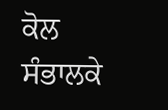ਕੋਲ ਸੰਭਾਲਕੇ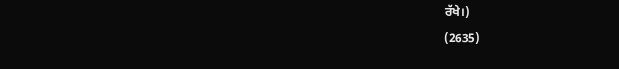ਰੱਖੇ।)
(2635)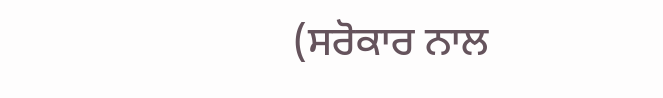(ਸਰੋਕਾਰ ਨਾਲ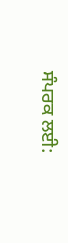ਸੰਪਰਕ ਲਈ: